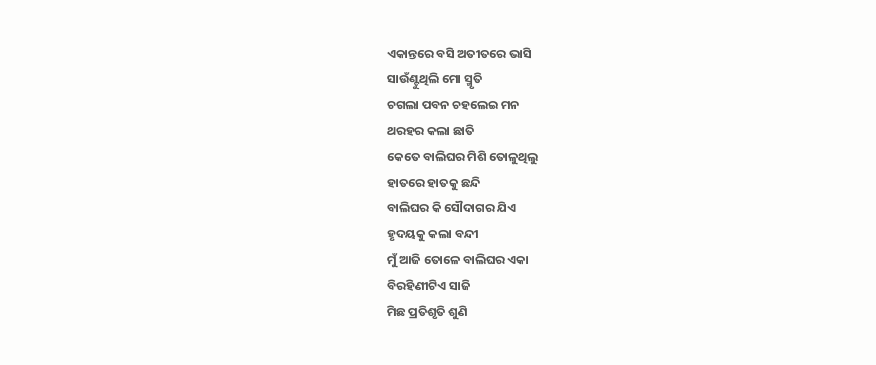ଏକାନ୍ତରେ ବସି ଅତୀତରେ ଭାସି
ସାଉଁଣ୍ଟୁଥିଲି ମୋ ସ୍ମୃତି
ଚଗଲା ପବନ ଚହଲେଇ ମନ
ଥରହର କଲା ଛାତି
କେତେ ବାଲିଘର ମିଶି ତୋଳୁଥିଲୁ
ହାତରେ ହାତକୁ ଛନ୍ଦି
ବାଲିଘର କି ସୌଦାଗର ଯିଏ
ହୃଦୟକୁ କଲା ବନ୍ଦୀ
ମୁଁ ଆଜି ତୋଳେ ବାଲିଘର ଏକା
ବିରହିଣୀଟିଏ ସାଜି
ମିଛ ପ୍ରତିଶୃତି ଶୁଣି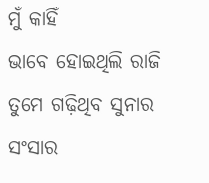ମୁଁ କାହିଁ
ଭାବେ ହୋଇଥିଲି ରାଜି
ତୁମେ ଗଢ଼ିଥିବ ସୁନାର ସଂସାର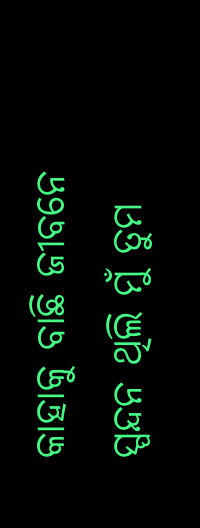କାହାକୁ ବାଛି ଜୀବନେ
ସ୍ପନ୍ଦନ ଥିଲି ମୁଁ ତୁମ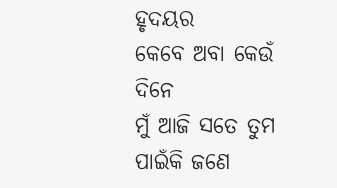ହୃଦୟର
କେବେ ଅବା କେଉଁ ଦିନେ
ମୁଁ ଆଜି ସତେ ତୁମ ପାଇଁକି ଜଣେ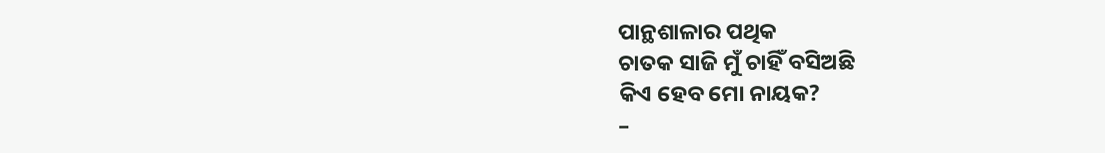ପାନ୍ଥଶାଳାର ପଥିକ
ଚାତକ ସାଜି ମୁଁ ଚାହିଁ ବସିଅଛି
କିଏ ହେବ ମୋ ନାୟକ?
–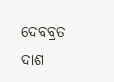ଦେବବ୍ରତ ଦାଶ